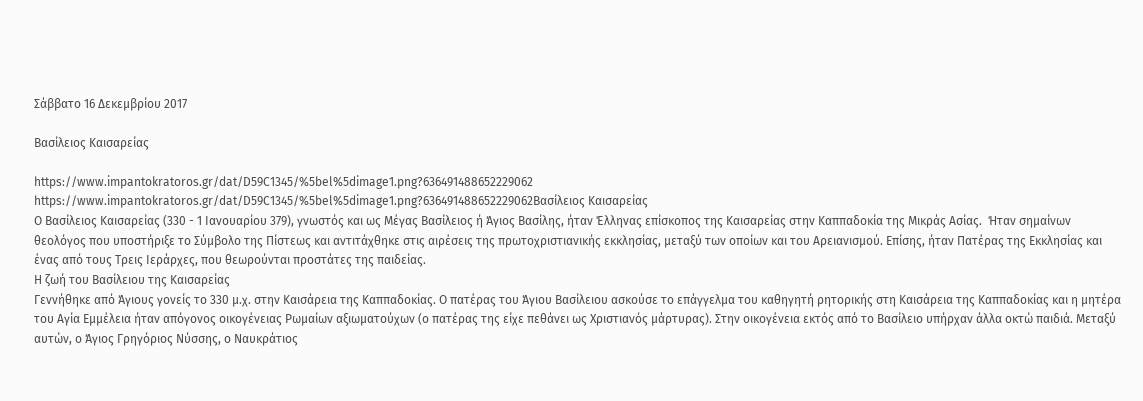Σάββατο 16 Δεκεμβρίου 2017

Βασίλειος Καισαρείας

https://www.impantokratoros.gr/dat/D59C1345/%5bel%5dimage1.png?636491488652229062
https://www.impantokratoros.gr/dat/D59C1345/%5bel%5dimage1.png?636491488652229062Βασίλειος Καισαρείας
Ο Βασίλειος Καισαρείας (330 - 1 Ιανουαρίου 379), γνωστός και ως Μέγας Βασίλειος ή Άγιος Βασίλης, ήταν Έλληνας επίσκοπος της Καισαρείας στην Καππαδοκία της Μικράς Ασίας.  Ήταν σημαίνων θεολόγος που υποστήριξε το Σύμβολο της Πίστεως και αντιτάχθηκε στις αιρέσεις της πρωτοχριστιανικής εκκλησίας, μεταξύ των οποίων και του Αρειανισμού. Επίσης, ήταν Πατέρας της Εκκλησίας και ένας από τους Τρεις Ιεράρχες, που θεωρούνται προστάτες της παιδείας.
Η ζωή του Βασίλειου της Καισαρείας
Γεννήθηκε από Άγιους γονείς το 330 μ.χ. στην Καισάρεια της Καππαδοκίας. Ο πατέρας του Άγιου Βασίλειου ασκούσε το επάγγελμα του καθηγητή ρητορικής στη Καισάρεια της Καππαδοκίας και η μητέρα του Αγία Εμμέλεια ήταν απόγονος οικογένειας Ρωμαίων αξιωματούχων (ο πατέρας της είχε πεθάνει ως Χριστιανός μάρτυρας). Στην οικογένεια εκτός από το Βασίλειο υπήρχαν άλλα οκτώ παιδιά. Μεταξύ αυτών, ο Άγιος Γρηγόριος Νύσσης, ο Ναυκράτιος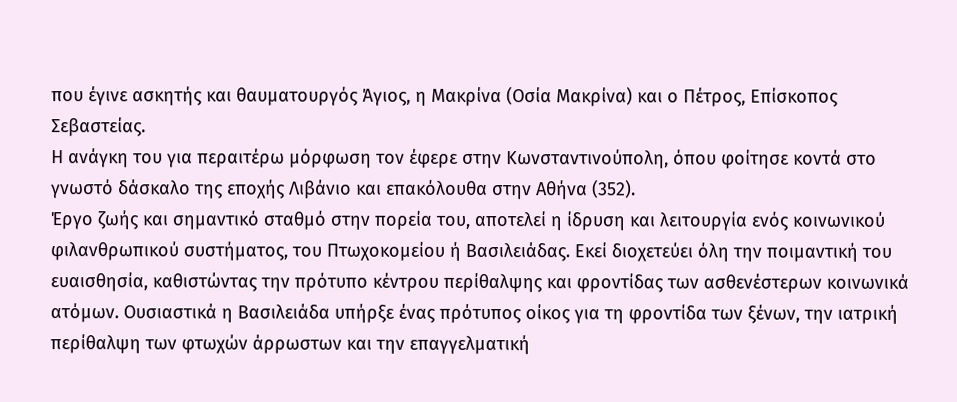που έγινε ασκητής και θαυματουργός Άγιος, η Μακρίνα (Οσία Μακρίνα) και ο Πέτρος, Επίσκοπος Σεβαστείας.
Η ανάγκη του για περαιτέρω μόρφωση τον έφερε στην Κωνσταντινούπολη, όπου φοίτησε κοντά στο γνωστό δάσκαλο της εποχής Λιβάνιο και επακόλουθα στην Αθήνα (352).
Έργο ζωής και σημαντικό σταθμό στην πορεία του, αποτελεί η ίδρυση και λειτουργία ενός κοινωνικού φιλανθρωπικού συστήματος, του Πτωχοκομείου ή Βασιλειάδας. Εκεί διοχετεύει όλη την ποιμαντική του ευαισθησία, καθιστώντας την πρότυπο κέντρου περίθαλψης και φροντίδας των ασθενέστερων κοινωνικά ατόμων. Ουσιαστικά η Βασιλειάδα υπήρξε ένας πρότυπος οίκος για τη φροντίδα των ξένων, την ιατρική περίθαλψη των φτωχών άρρωστων και την επαγγελματική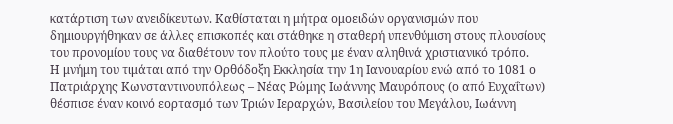κατάρτιση των ανειδίκευτων. Καθίσταται η μήτρα ομοειδών οργανισμών που δημιουργήθηκαν σε άλλες επισκοπές και στάθηκε η σταθερή υπενθύμιση στους πλουσίους του προνομίου τους να διαθέτουν τον πλούτο τους με έναν αληθινά χριστιανικό τρόπο.
Η μνήμη του τιμάται από την Ορθόδοξη Εκκλησία την 1η Ιανουαρίου ενώ από το 1081 ο Πατριάρχης Κωνσταντινουπόλεως – Νέας Ρώμης Ιωάννης Μαυρόπους (ο από Ευχαΐτων) θέσπισε έναν κοινό εορτασμό των Τριών Ιεραρχών, Βασιλείου του Μεγάλου, Ιωάννη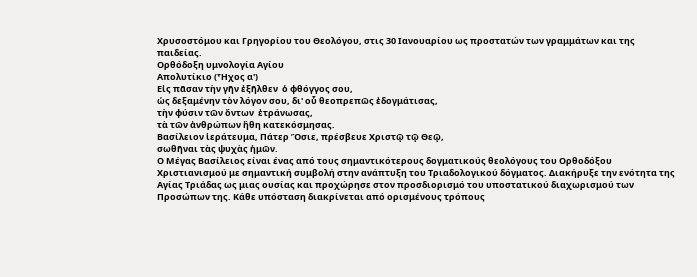Χρυσοστόμου και Γρηγορίου του Θεολόγου, στις 30 Ιανουαρίου ως προστατών των γραμμάτων και της παιδείας.
Ορθόδοξη υμνολογία Αγίου
Απολυτίκιο (Ἦχος α')
Εἰς πᾶσαν τὴν γῆν ἐξῆλθεν  ὁ φθόγγος σου,
ὡς δεξαμένην τὸν λόγον σου, δι' οὗ θεοπρεπῶς ἐδογμάτισας,
τὴν φύσιν τῶν ὄντων  ἐτράνωσας,
τὰ τῶν ἀνθρώπων ἤθη κατεκόσμησας.
Βασίλειον ἱεράτευμα, Πάτερ Ὅσιε, πρέσβευε Χριστῷ τῷ Θεῷ,
σωθῆναι τὰς ψυχὰς ἡμῶν.
Ο Μέγας Βασίλειος είναι ένας από τους σημαντικότερους δογματικούς θεολόγους του Ορθοδόξου Χριστιανισμού με σημαντική συμβολή στην ανάπτυξη του Τριαδολογικού δόγματος. Διακήρυξε την ενότητα της Αγίας Τριάδας ως μιας ουσίας και προχώρησε στον προσδιορισμό του υποστατικού διαχωρισμού των Προσώπων της. Κάθε υπόσταση διακρίνεται από ορισμένους τρόπους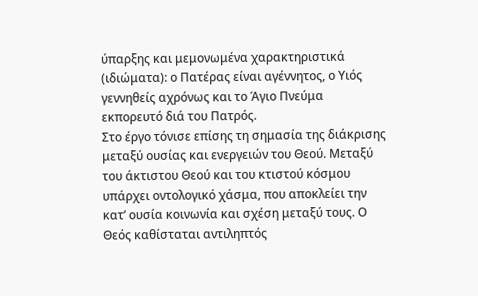ύπαρξης και μεμονωμένα χαρακτηριστικά (ιδιώματα): ο Πατέρας είναι αγέννητος, ο Υιός γεννηθείς αχρόνως και το Άγιο Πνεύμα εκπορευτό διά του Πατρός.
Στο έργο τόνισε επίσης τη σημασία της διάκρισης μεταξύ ουσίας και ενεργειών του Θεού. Μεταξύ του άκτιστου Θεού και του κτιστού κόσμου υπάρχει οντολογικό χάσμα, που αποκλείει την κατ’ ουσία κοινωνία και σχέση μεταξύ τους. Ο Θεός καθίσταται αντιληπτός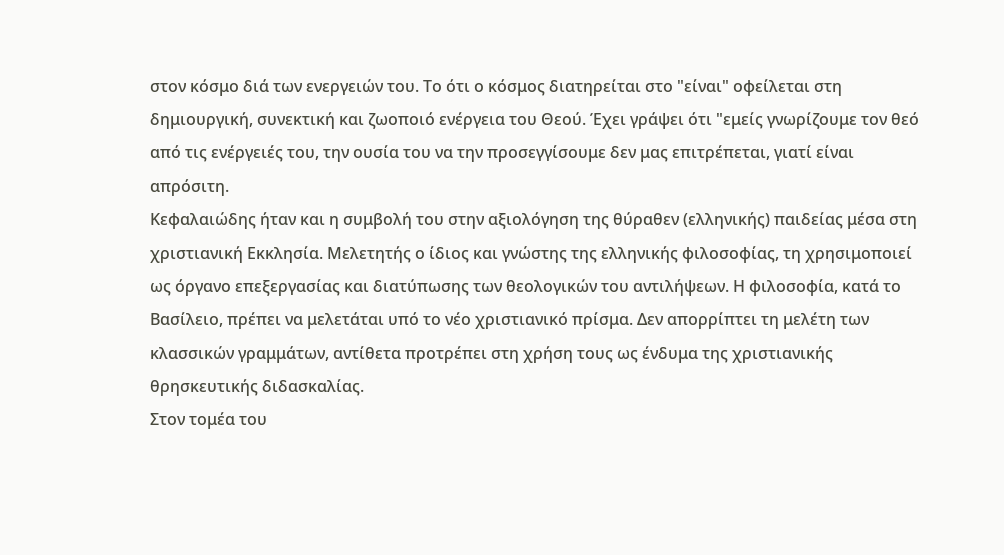στον κόσμο διά των ενεργειών του. Το ότι ο κόσμος διατηρείται στο "είναι" οφείλεται στη δημιουργική, συνεκτική και ζωοποιό ενέργεια του Θεού. Έχει γράψει ότι "εμείς γνωρίζουμε τον θεό από τις ενέργειές του, την ουσία του να την προσεγγίσουμε δεν μας επιτρέπεται, γιατί είναι απρόσιτη.
Κεφαλαιώδης ήταν και η συμβολή του στην αξιολόγηση της θύραθεν (ελληνικής) παιδείας μέσα στη χριστιανική Εκκλησία. Μελετητής ο ίδιος και γνώστης της ελληνικής φιλοσοφίας, τη χρησιμοποιεί ως όργανο επεξεργασίας και διατύπωσης των θεολογικών του αντιλήψεων. Η φιλοσοφία, κατά το Βασίλειο, πρέπει να μελετάται υπό το νέο χριστιανικό πρίσμα. Δεν απορρίπτει τη μελέτη των κλασσικών γραμμάτων, αντίθετα προτρέπει στη χρήση τους ως ένδυμα της χριστιανικής θρησκευτικής διδασκαλίας.
Στον τομέα του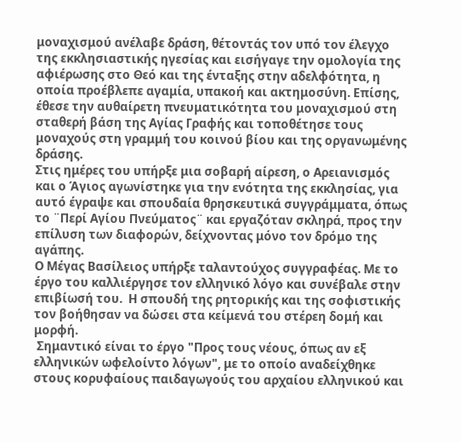μοναχισμού ανέλαβε δράση, θέτοντάς τον υπό τον έλεγχο της εκκλησιαστικής ηγεσίας και εισήγαγε την ομολογία της αφιέρωσης στο Θεό και της ένταξης στην αδελφότητα, η οποία προέβλεπε αγαμία, υπακοή και ακτημοσύνη. Επίσης, έθεσε την αυθαίρετη πνευματικότητα του μοναχισμού στη σταθερή βάση της Αγίας Γραφής και τοποθέτησε τους μοναχούς στη γραμμή του κοινού βίου και της οργανωμένης δράσης.
Στις ημέρες του υπήρξε μια σοβαρή αίρεση, ο Αρειανισμός και ο Άγιος αγωνίστηκε για την ενότητα της εκκλησίας, για αυτό έγραψε και σπουδαία θρησκευτικά συγγράμματα, όπως το ¨Περί Αγίου Πνεύματος¨ και εργαζόταν σκληρά, προς την επίλυση των διαφορών, δείχνοντας μόνο τον δρόμο της αγάπης.
Ο Μέγας Βασίλειος υπήρξε ταλαντούχος συγγραφέας. Με το έργο του καλλιέργησε τον ελληνικό λόγο και συνέβαλε στην επιβίωσή του.  Η σπουδή της ρητορικής και της σοφιστικής τον βοήθησαν να δώσει στα κείμενά του στέρεη δομή και μορφή.
 Σημαντικό είναι το έργο "Προς τους νέους, όπως αν εξ ελληνικών ωφελοίντο λόγων", με το οποίο αναδείχθηκε στους κορυφαίους παιδαγωγούς του αρχαίου ελληνικού και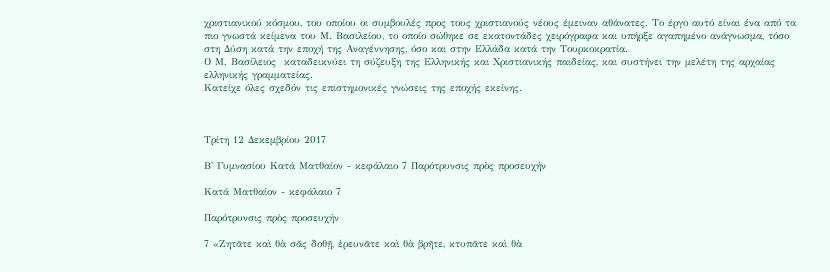χριστιανικού κόσμου, του οποίου οι συμβουλές προς τους χριστιανούς νέους έμειναν αθάνατες. Το έργο αυτό είναι ένα από τα πιο γνωστά κείμενα του Μ. Βασιλείου, το οποίο σώθηκε σε εκατοντάδες χειρόγραφα και υπήρξε αγαπημένο ανάγνωσμα, τόσο στη Δύση κατά την εποχή της Αναγέννησης, όσο και στην Ελλάδα κατά την Τουρκοκρατία.
Ο Μ. Βασίλειος  καταδεικνύει τη σύζευξη της Ελληνικής και Χριστιανικής παιδείας, και συστήνει την μελέτη της αρχαίας ελληνικής γραμματείας.
Κατείχε όλες σχεδόν τις επιστημονικές γνώσεις της εποχής εκείνης.



Τρίτη 12 Δεκεμβρίου 2017

Β' Γυμνασίου Κατά Ματθαίον - κεφάλαιο 7 Παρότρυνσις πρὸς προσευχήν

Κατά Ματθαίον - κεφάλαιο 7

Παρότρυνσις πρὸς προσευχήν

7 «Ζητᾶτε καὶ θὰ σᾶς δοθῇ, ἐρευνᾶτε καὶ θὰ βρῆτε, κτυπᾶτε καὶ θὰ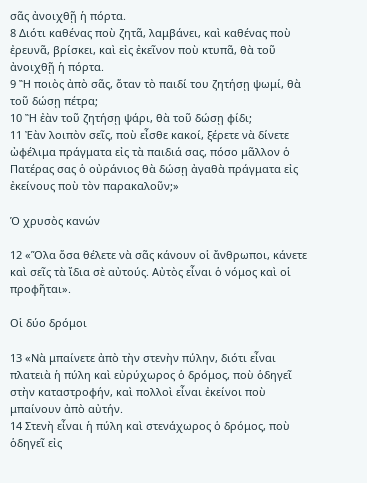σᾶς ἀνοιχθῇ ἡ πόρτα.
8 Διότι καθένας ποὺ ζητᾶ, λαμβάνει, καὶ καθένας ποὺ ἐρευνᾶ, βρίσκει, καὶ εἰς ἐκεῖνον ποὺ κτυπᾶ, θὰ τοῦ ἀνοιχθῇ ἡ πόρτα.
9 Ἢ ποιὸς ἀπὸ σᾶς, ὅταν τὸ παιδί του ζητήσῃ ψωμί, θὰ τοῦ δώσῃ πέτρα;
10 Ἢ ἐὰν τοῦ ζητήσῃ ψάρι, θὰ τοῦ δώσῃ φίδι;
11 Ἐὰν λοιπὸν σεῖς, ποὺ εἶσθε κακοί, ξέρετε νὰ δίνετε ὠφέλιμα πράγματα εἰς τὰ παιδιά σας, πόσο μᾶλλον ὁ Πατέρας σας ὁ οὐράνιος θὰ δώσῃ ἀγαθὰ πράγματα εἰς ἐκείνους ποὺ τὸν παρακαλοῦν;»

Ὁ χρυσὸς κανών

12 «Ὅλα ὅσα θέλετε νὰ σᾶς κάνουν οἱ ἄνθρωποι, κάνετε καὶ σεῖς τὰ ἴδια σὲ αὐτούς. Αὐτὸς εἶναι ὁ νόμος καὶ οἱ προφῆται».

Οἱ δύο δρόμοι

13 «Νὰ μπαίνετε ἀπὸ τὴν στενὴν πύλην, διότι εἶναι πλατειὰ ἡ πύλη καὶ εὐρύχωρος ὁ δρόμος, ποὺ ὁδηγεῖ στὴν καταστροφήν, καὶ πολλοὶ εἶναι ἐκείνοι ποὺ μπαίνουν ἀπὸ αὐτήν.
14 Στενὴ εἶναι ἡ πύλη καὶ στενάχωρος ὁ δρόμος, ποὺ ὁδηγεῖ εἰς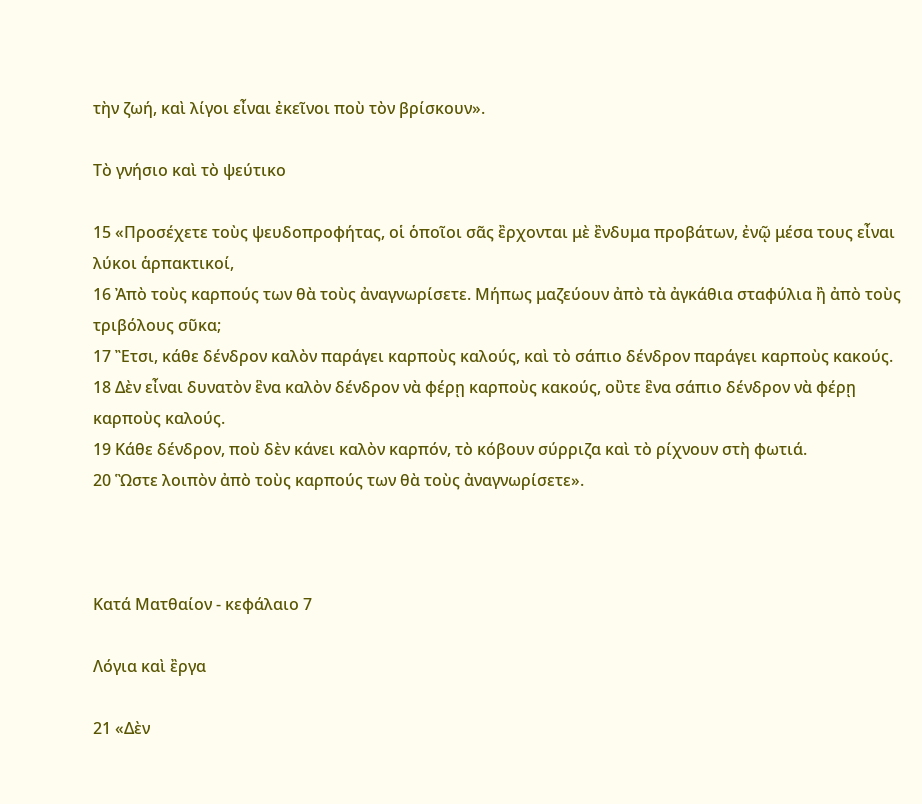τὴν ζωή, καὶ λίγοι εἶναι ἐκεῖνοι ποὺ τὸν βρίσκουν».

Τὸ γνήσιο καὶ τὸ ψεύτικο

15 «Προσέχετε τοὺς ψευδοπροφήτας, οἱ ὁποῖοι σᾶς ἒρχονται μὲ ἒνδυμα προβάτων, ἐνῷ μέσα τους εἶναι λύκοι ἁρπακτικοί,
16 Ἀπὸ τοὺς καρπούς των θὰ τοὺς ἀναγνωρίσετε. Μήπως μαζεύουν ἀπὸ τὰ ἀγκάθια σταφύλια ἢ ἀπὸ τοὺς τριβόλους σῦκα;
17 Ἒτσι, κάθε δένδρον καλὸν παράγει καρποὺς καλούς, καὶ τὸ σάπιο δένδρον παράγει καρποὺς κακούς.
18 Δὲν εἶναι δυνατὸν ἓνα καλὸν δένδρον νὰ φέρῃ καρποὺς κακούς, οὒτε ἓνα σάπιο δένδρον νὰ φέρῃ καρποὺς καλούς.
19 Κάθε δένδρον, ποὺ δὲν κάνει καλὸν καρπόν, τὸ κόβουν σύρριζα καὶ τὸ ρίχνουν στὴ φωτιά.
20 Ὣστε λοιπὸν ἀπὸ τοὺς καρπούς των θὰ τοὺς ἀναγνωρίσετε».



Κατά Ματθαίον - κεφάλαιο 7

Λόγια καὶ ἒργα

21 «Δὲν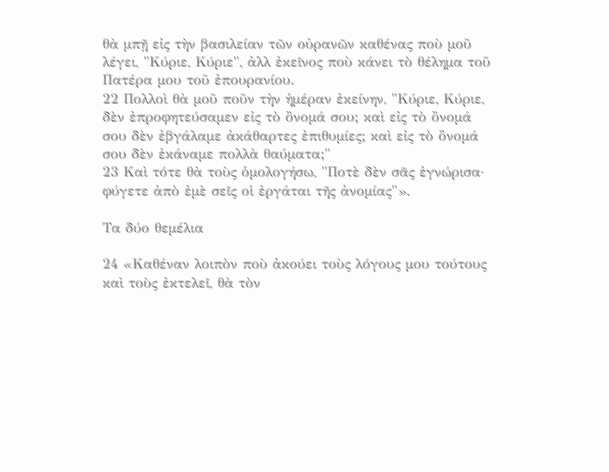θὰ μπῇ εἰς τὴν βασιλείαν τῶν οὐρανῶν καθένας ποὺ μοῦ λέγει, "Κύριε, Κύριε", ἀλλ ἐκεῖνος ποὺ κάνει τὸ θέλημα τοῦ Πατέρα μου τοῦ ἐπουρανίου.
22 Πολλοὶ θὰ μοῦ ποῦν τὴν ἡμέραν ἐκείνην, "Κύριε, Κύριε, δὲν ἐπροφητεύσαμεν εἰς τὸ ὂνομά σου; καὶ εἰς τὸ ὂνομά σου δὲν ἐβγάλαμε ἀκάθαρτες ἐπιθυμίες; καὶ εἰς τὸ ὂνομά σου δὲν ἐκάναμε πολλὰ θαύματα;"
23 Καὶ τότε θὰ τοὺς ὁμολογήσω, "Ποτὲ δὲν σᾶς ἐγνώρισα· φύγετε ἀπὸ ἐμὲ σεῖς οἱ ἐργάται τῆς ἀνομίας"».

Τα δύο θεμέλια

24 «Καθέναν λοιπὸν ποὺ ἀκούει τοὺς λόγους μου τούτους καὶ τοὺς ἐκτελεῖ, θὰ τὸν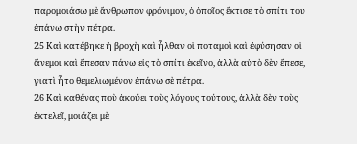παρομοιάσω μὲ ἄνθρωπον φρόνιμον, ὁ ὁποῖος ἔκτισε τὸ σπίτι του ἐπάνω στὴν πέτρα.
25 Καὶ κατέβηκε ἡ βροχὴ καὶ ἦλθαν οἱ ποταμοὶ καὶ ἐφύσησαν οἱ ἄνεμοι καὶ ἔπεσαν πάνω εἰς τὸ σπίτι ἐκεῖνο, ἀλλὰ αὐτὸ δὲν ἔπεσε, γιατὶ ἦτο θεμελιωμένον ἐπάνω σὲ πέτρα.
26 Καὶ καθένας ποὺ ἀκούει τοὺς λόγους τούτους, ἀλλὰ δὲν τοὺς ἐκτελεῖ, μοιάζει μὲ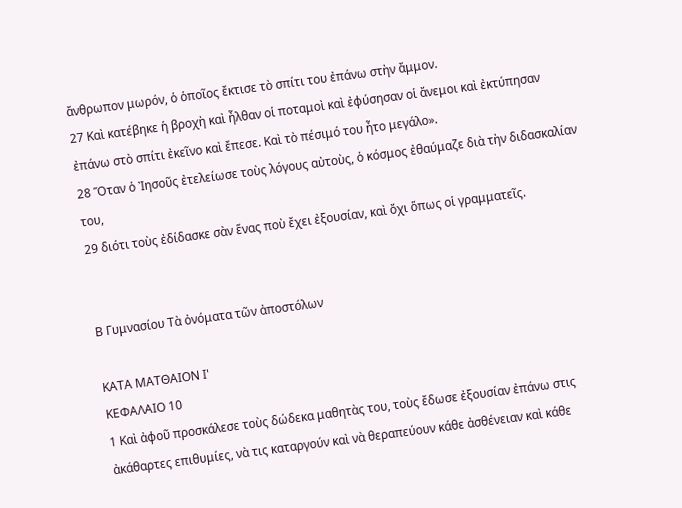ἄνθρωπον μωρόν, ὁ ὁποῖος ἔκτισε τὸ σπίτι του ἐπάνω στὴν ἄμμον.
27 Καὶ κατέβηκε ἡ βροχὴ καὶ ἦλθαν οἱ ποταμοὶ καὶ ἐφύσησαν οἱ ἄνεμοι καὶ ἐκτύπησαν ἐπάνω στὸ σπίτι ἐκεῖνο καὶ ἔπεσε. Καὶ τὸ πέσιμό του ἦτο μεγάλο».
28 Ὅταν ὁ Ἰησοῦς ἐτελείωσε τοὺς λόγους αὐτοὺς, ὁ κόσμος ἐθαύμαζε διὰ τὴν διδασκαλίαν του,
29 διότι τοὺς ἐδίδασκε σὰν ἕνας ποὺ ἔχει ἐξουσίαν, καὶ ὄχι ὅπως οἱ γραμματεῖς.


Β Γυμνασίου Τὰ ὀνόματα τῶν ἀποστόλων

ΚΑΤΑ ΜΑΤΘΑΙΟΝ Ι'
ΚΕΦΑΛΑΙΟ 10
1 Καὶ ἀφοῦ προσκάλεσε τοὺς δώδεκα μαθητὰς του, τοὺς ἔδωσε ἐξουσίαν ἐπάνω στις ἀκάθαρτες επιθυμίες, νὰ τις καταργούν καὶ νὰ θεραπεύουν κάθε ἀσθένειαν καὶ κάθε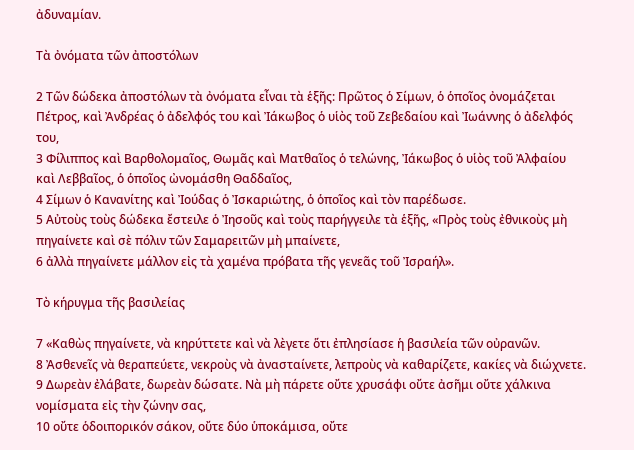ἀδυναμίαν.

Τὰ ὀνόματα τῶν ἀποστόλων

2 Τῶν δώδεκα ἀποστόλων τὰ ὀνόματα εἶναι τὰ ἑξῆς: Πρῶτος ὁ Σίμων, ὁ ὁποῖος ὀνομάζεται Πέτρος, καὶ Ἀνδρέας ὁ ἀδελφός του καὶ Ἰάκωβος ὁ υἱὸς τοῦ Ζεβεδαίου καὶ Ἰωάννης ὁ ἀδελφός του,
3 Φίλιππος καὶ Βαρθολομαῖος, Θωμᾶς καὶ Ματθαῖος ὁ τελώνης, Ἰάκωβος ὁ υἱὸς τοῦ Ἀλφαίου καὶ Λεββαῖος, ὁ ὁποῖος ὠνομάσθη Θαδδαῖος,
4 Σίμων ὁ Κανανίτης καὶ Ἰούδας ὁ Ἰσκαριώτης, ὁ ὁποῖος καὶ τὸν παρέδωσε.
5 Αὐτοὺς τοὺς δώδεκα ἔστειλε ὁ Ἰησοῦς καὶ τοὺς παρήγγειλε τὰ ἑξῆς, «Πρὸς τοὺς ἐθνικοὺς μὴ πηγαίνετε καὶ σὲ πόλιν τῶν Σαμαρειτῶν μὴ μπαίνετε,
6 ἀλλὰ πηγαίνετε μάλλον εἰς τὰ χαμένα πρόβατα τῆς γενεᾶς τοῦ Ἰσραήλ».

Τὸ κήρυγμα τῆς βασιλείας

7 «Καθὼς πηγαίνετε, νὰ κηρύττετε καὶ νὰ λὲγετε ὅτι ἐπλησίασε ἡ βασιλεία τῶν οὐρανῶν.
8 Ἀσθενεῖς νὰ θεραπεύετε, νεκροὺς νὰ ἀνασταίνετε, λεπροὺς νὰ καθαρίζετε, κακίες νὰ διώχνετε.
9 Δωρεὰν ἐλάβατε, δωρεὰν δώσατε. Νὰ μὴ πάρετε οὔτε χρυσάφι οὔτε ἀσῆμι οὔτε χάλκινα νομίσματα εἰς τὴν ζώνην σας,
10 οὔτε ὁδοιπορικόν σάκον, οὔτε δύο ὑποκάμισα, οὔτε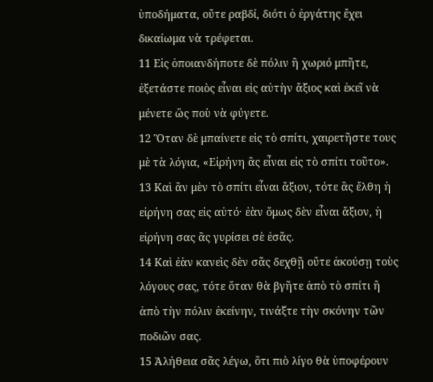ὑποδήματα, οὔτε ραβδί, διότι ὁ ἐργάτης ἔχει δικαίωμα νὰ τρέφεται.
11 Εἰς ὁποιανδήποτε δὲ πόλιν ἢ χωριό μπῆτε, ἐξετάστε ποιὸς εἶναι εἰς αὐτὴν ἄξιος καὶ ἐκεῖ νὰ μένετε ὥς ποὺ νὰ φύγετε.
12 Ὅταν δὲ μπαίνετε εἰς τὸ σπίτι, χαιρετῆστε τους μὲ τὰ λόγια, «Εἰρήνη ἂς εἶναι εἰς τὸ σπίτι τοῦτο».
13 Καὶ ἂν μὲν τὸ σπίτι εἶναι ἄξιον, τότε ἂς ἔλθη ἡ εἰρήνη σας εἰς αὐτό· ἐὰν ὅμως δὲν εἶναι ἄξιον, ἡ εἰρήνη σας ἂς γυρίσει σὲ ἐσᾶς.
14 Καὶ ἐὰν κανεὶς δὲν σᾶς δεχθῇ οὔτε ἀκούσῃ τοὺς λόγους σας, τότε ὅταν θὰ βγῆτε ἀπὸ τὸ σπίτι ἢ ἀπὸ τὴν πόλιν ἐκείνην, τινάξτε τὴν σκόνην τῶν ποδιῶν σας.
15 Ἀλήθεια σᾶς λέγω, ὅτι πιὸ λίγο θὰ ὑποφέρουν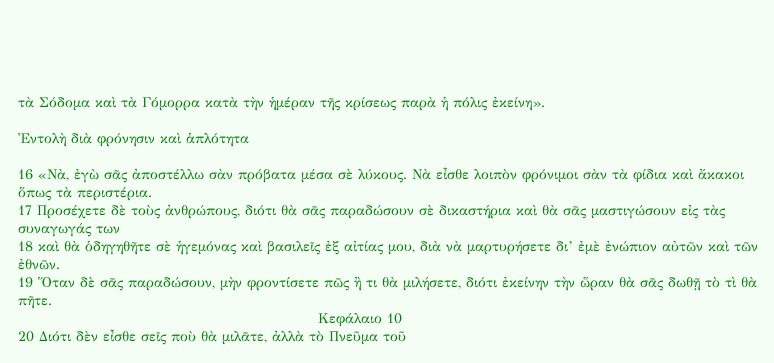τὰ Σόδομα καὶ τὰ Γόμορρα κατὰ τὴν ἡμέραν τῆς κρίσεως παρὰ ἡ πόλις ἐκείνη».

Ἐντολὴ διὰ φρόνησιν καὶ ἁπλότητα

16 «Νὰ, ἐγὼ σᾶς ἀποστέλλω σὰν πρόβατα μέσα σὲ λύκους. Νὰ εἶσθε λοιπὸν φρόνιμοι σὰν τὰ φίδια καὶ ἄκακοι ὅπως τὰ περιστέρια.
17 Προσέχετε δὲ τοὺς ἀνθρώπους, διότι θὰ σᾶς παραδώσουν σὲ δικαστήρια καὶ θὰ σᾶς μαστιγώσουν εἰς τὰς συναγωγάς των
18 καὶ θὰ ὁδηγηθῆτε σὲ ἡγεμόνας καὶ βασιλεῖς ἐξ αἰτίας μου, διὰ νὰ μαρτυρήσετε δι’ ἐμὲ ἐνώπιον αὐτῶν καὶ τῶν ἐθνῶν.
19 Ὅταν δὲ σᾶς παραδώσουν, μὴν φροντίσετε πῶς ἢ τι θὰ μιλήσετε, διότι ἐκείνην τὴν ὥραν θὰ σᾶς δωθῇ τὸ τὶ θὰ πῆτε.
                                                            Κεφάλαιο 10
20 Διότι δὲν εἶσθε σεῖς ποὺ θὰ μιλᾶτε, ἀλλὰ τὸ Πνεῦμα τοῦ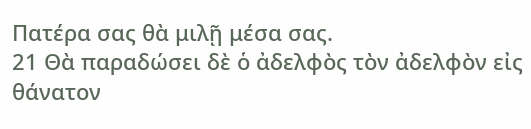Πατέρα σας θὰ μιλῇ μέσα σας.
21 Θὰ παραδώσει δὲ ὁ ἀδελφὸς τὸν ἀδελφὸν εἰς θάνατον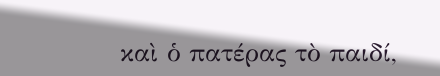καὶ ὁ πατέρας τὸ παιδί,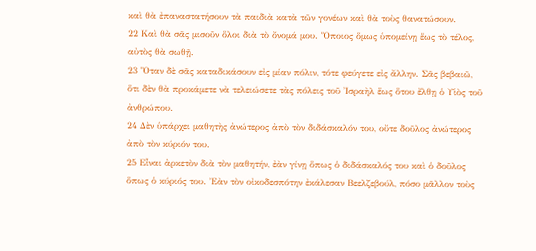καὶ θὰ ἐπαναστατήσουν τὰ παιδιὰ κατὰ τῶν γονέων καὶ θὰ τοὺς θανατώσουν.
22 Καὶ θὰ σᾶς μισοῦν ὅλοι διὰ τὸ ὄνομά μου. Ὅποιος ὅμως ὑπομείνῃ ἕως τὸ τέλος, αὐτὸς θὰ σωθῇ.
23 Ὅταν δὲ σᾶς καταδικάσουν εἰς μίαν πόλιν, τότε φεύγετε εἰς ἄλλην. Σᾶς βεβαιῶ, ὅτι δὲν θὰ προκάμετε νὰ τελειώσετε τὰς πόλεις τοῦ Ἰσραὴλ ἕως ὅτου ἔλθῃ ὁ Υἱὸς τοῦ ἀνθρώπου.
24 Δὲν ὑπάρχει μαθητὴς ἀνώτερος ἀπὸ τὸν διδάσκαλόν του, οὔτε δοῦλος ἀνώτερος ἀπὸ τὸν κύριόν του.
25 Εἶναι ἀρκετὸν διὰ τὸν μαθητήν, ἐὰν γίνῃ ὅπως ὁ διδάσκαλός του καὶ ὁ δοῦλος ὅπως ὁ κύριός του. Ἐὰν τὸν οἰκοδεσπότην ἐκάλεσαν Βεελζεβούλ, πόσο μᾶλλον τοὺς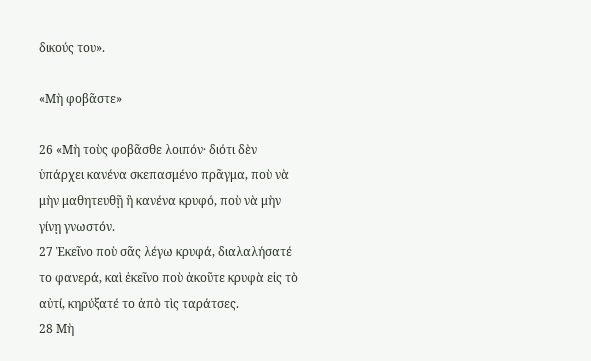δικούς του».

«Μὴ φοβᾶστε»

26 «Μὴ τοὺς φοβᾶσθε λοιπόν· διότι δὲν ὑπάρχει κανένα σκεπασμένο πρᾶγμα, ποὺ νὰ μὴν μαθητευθῇ ἢ κανένα κρυφό, ποὺ νὰ μὴν γίνῃ γνωστόν.
27 Ἐκεῖνο ποὺ σᾶς λέγω κρυφά, διαλαλήσατέ το φανερά, καὶ ἐκεῖνο ποὺ ἀκοῦτε κρυφὰ εἰς τὸ αὐτί, κηρύξατέ το ἀπὸ τὶς ταράτσες.
28 Μὴ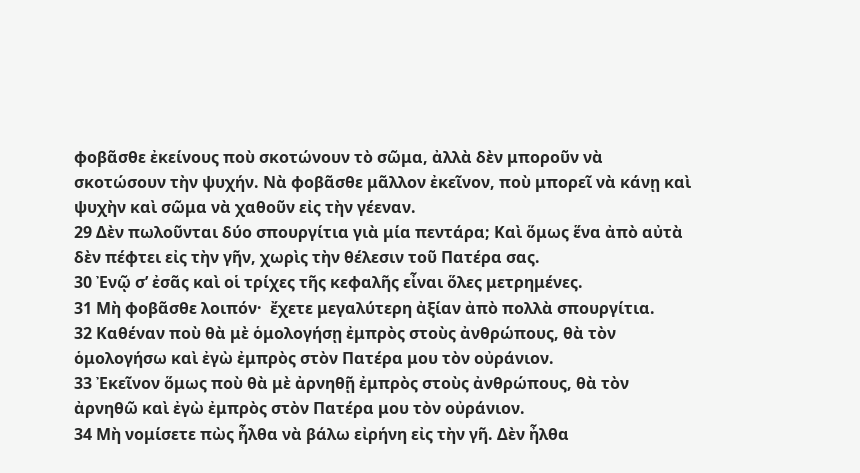φοβᾶσθε ἐκείνους ποὺ σκοτώνουν τὸ σῶμα, ἀλλὰ δὲν μποροῦν νὰ σκοτώσουν τὴν ψυχήν. Νὰ φοβᾶσθε μᾶλλον ἐκεῖνον, ποὺ μπορεῖ νὰ κάνῃ καὶ ψυχὴν καὶ σῶμα νὰ χαθοῦν εἰς τὴν γέεναν.
29 Δὲν πωλοῦνται δύο σπουργίτια γιὰ μία πεντάρα; Καὶ ὅμως ἕνα ἀπὸ αὐτὰ δὲν πέφτει εἰς τὴν γῆν, χωρὶς τὴν θέλεσιν τοῦ Πατέρα σας.
30 Ἐνῷ σ’ ἐσᾶς καὶ οἱ τρίχες τῆς κεφαλῆς εἶναι ὅλες μετρημένες.
31 Μὴ φοβᾶσθε λοιπόν·  ἔχετε μεγαλύτερη ἀξίαν ἀπὸ πολλὰ σπουργίτια.
32 Καθέναν ποὺ θὰ μὲ ὁμολογήσῃ ἐμπρὸς στοὺς ἀνθρώπους, θὰ τὸν ὁμολογήσω καὶ ἐγὼ ἐμπρὸς στὸν Πατέρα μου τὸν οὐράνιον.
33 Ἐκεῖνον ὅμως ποὺ θὰ μὲ ἀρνηθῇ ἐμπρὸς στοὺς ἀνθρώπους, θὰ τὸν ἀρνηθῶ καὶ ἐγὼ ἐμπρὸς στὸν Πατέρα μου τὸν οὐράνιον.
34 Μὴ νομίσετε πὼς ἦλθα νὰ βάλω εἰρήνη εἰς τὴν γῆ. Δὲν ἦλθα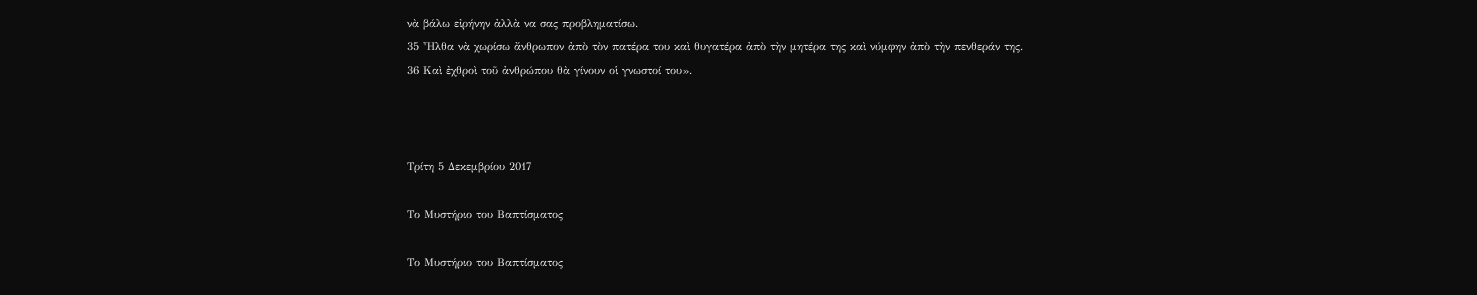νὰ βάλω εἰρήνην ἀλλὰ να σας προβληματίσω.
35 Ἦλθα νὰ χωρίσω ἄνθρωπον ἀπὸ τὸν πατέρα του καὶ θυγατέρα ἀπὸ τὴν μητέρα της καὶ νύμφην ἀπὸ τὴν πενθεράν της.
36 Καὶ ἐχθροὶ τοῦ ἀνθρώπου θὰ γίνουν οἱ γνωστοί του».



Τρίτη 5 Δεκεμβρίου 2017

Το Μυστήριο του Βαπτίσματος

Το Μυστήριο του Βαπτίσματος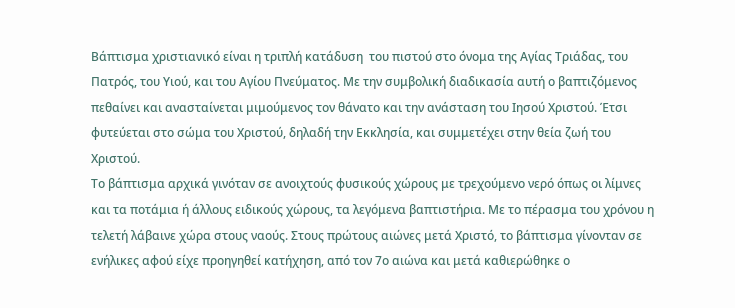Βάπτισμα χριστιανικό είναι η τριπλή κατάδυση  του πιστού στο όνομα της Αγίας Τριάδας, του Πατρός, του Υιού, και του Αγίου Πνεύματος. Με την συμβολική διαδικασία αυτή ο βαπτιζόμενος πεθαίνει και ανασταίνεται μιμούμενος τον θάνατο και την ανάσταση του Ιησού Χριστού. Έτσι φυτεύεται στο σώμα του Χριστού, δηλαδή την Εκκλησία, και συμμετέχει στην θεία ζωή του Χριστού.
Το βάπτισμα αρχικά γινόταν σε ανοιχτούς φυσικούς χώρους με τρεχούμενο νερό όπως οι λίμνες και τα ποτάμια ή άλλους ειδικούς χώρους, τα λεγόμενα βαπτιστήρια. Με το πέρασμα του χρόνου η τελετή λάβαινε χώρα στους ναούς. Στους πρώτους αιώνες μετά Χριστό, το βάπτισμα γίνονταν σε ενήλικες αφού είχε προηγηθεί κατήχηση, από τον 7ο αιώνα και μετά καθιερώθηκε ο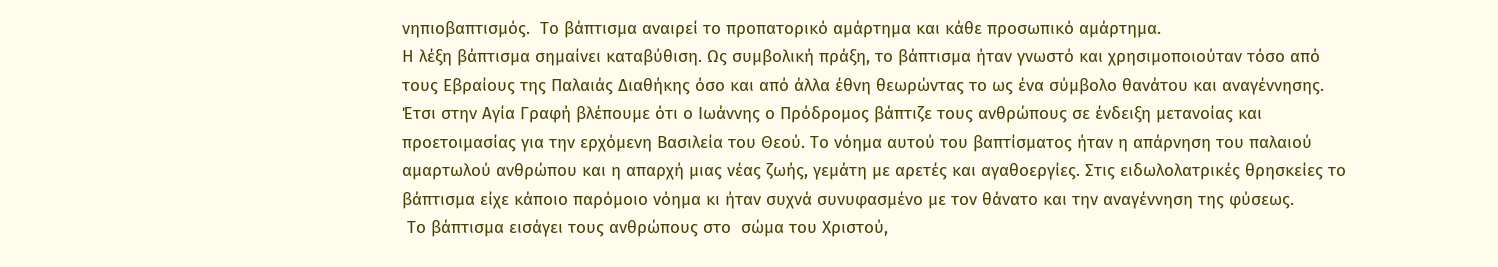νηπιοβαπτισμός.  Το βάπτισμα αναιρεί το προπατορικό αμάρτημα και κάθε προσωπικό αμάρτημα.
Η λέξη βάπτισμα σημαίνει καταβύθιση. Ως συμβολική πράξη, το βάπτισμα ήταν γνωστό και χρησιμοποιούταν τόσο από τους Εβραίους της Παλαιάς Διαθήκης όσο και από άλλα έθνη θεωρώντας το ως ένα σύμβολο θανάτου και αναγέννησης. Έτσι στην Αγία Γραφή βλέπουμε ότι ο Ιωάννης ο Πρόδρομος βάπτιζε τους ανθρώπους σε ένδειξη μετανοίας και προετοιμασίας για την ερχόμενη Βασιλεία του Θεού. Το νόημα αυτού του βαπτίσματος ήταν η απάρνηση του παλαιού αμαρτωλού ανθρώπου και η απαρχή μιας νέας ζωής, γεμάτη με αρετές και αγαθοεργίες. Στις ειδωλολατρικές θρησκείες το βάπτισμα είχε κάποιο παρόμοιο νόημα κι ήταν συχνά συνυφασμένο με τον θάνατο και την αναγέννηση της φύσεως.
 Το βάπτισμα εισάγει τους ανθρώπους στο  σώμα του Χριστού,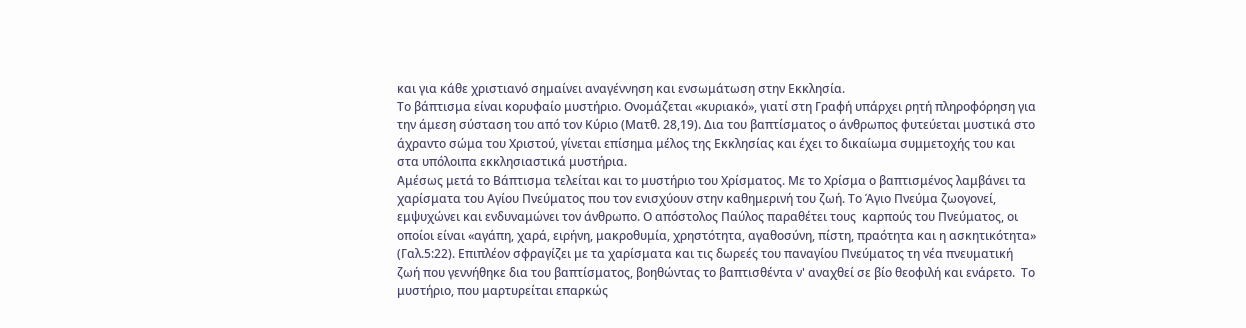και για κάθε χριστιανό σημαίνει αναγέννηση και ενσωμάτωση στην Εκκλησία.
Το βάπτισμα είναι κορυφαίο μυστήριο. Ονομάζεται «κυριακό», γιατί στη Γραφή υπάρχει ρητή πληροφόρηση για την άμεση σύσταση του από τον Κύριο (Ματθ. 28,19). Δια του βαπτίσματος ο άνθρωπος φυτεύεται μυστικά στο άχραντο σώμα του Χριστού, γίνεται επίσημα μέλος της Εκκλησίας και έχει το δικαίωμα συμμετοχής του και στα υπόλοιπα εκκλησιαστικά μυστήρια.
Αμέσως μετά το Βάπτισμα τελείται και το μυστήριο του Χρίσματος. Με το Χρίσμα ο βαπτισμένος λαμβάνει τα χαρίσματα του Αγίου Πνεύματος που τον ενισχύουν στην καθημερινή του ζωή. Το Άγιο Πνεύμα ζωογονεί, εμψυχώνει και ενδυναμώνει τον άνθρωπο. Ο απόστολος Παύλος παραθέτει τους  καρπούς του Πνεύματος, οι οποίοι είναι «αγάπη, χαρά, ειρήνη, μακροθυμία, χρηστότητα, αγαθοσύνη, πίστη, πραότητα και η ασκητικότητα» (Γαλ.5:22). Επιπλέον σφραγίζει με τα χαρίσματα και τις δωρεές του παναγίου Πνεύματος τη νέα πνευματική ζωή που γεννήθηκε δια του βαπτίσματος, βοηθώντας το βαπτισθέντα ν' αναχθεί σε βίο θεοφιλή και ενάρετο.  Το μυστήριο, που μαρτυρείται επαρκώς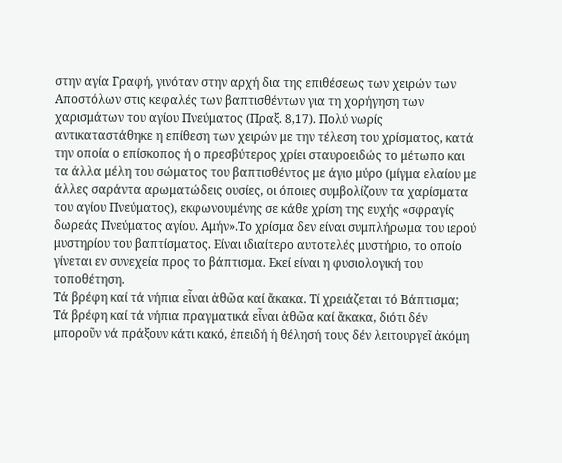στην αγία Γραφή, γινόταν στην αρχή δια της επιθέσεως των χειρών των Αποστόλων στις κεφαλές των βαπτισθέντων για τη χορήγηση των χαρισμάτων του αγίου Πνεύματος (Πραξ. 8,17). Πολύ νωρίς αντικαταστάθηκε η επίθεση των χειρών με την τέλεση του χρίσματος, κατά την οποία ο επίσκοπος ή ο πρεσβύτερος χρίει σταυροειδώς το μέτωπο και τα άλλα μέλη του σώματος του βαπτισθέντος με άγιο μύρο (μίγμα ελαίου με άλλες σαράντα αρωματώδεις ουσίες, οι όποιες συμβολίζουν τα χαρίσματα του αγίου Πνεύματος), εκφωνουμένης σε κάθε χρίση της ευχής «σφραγίς δωρεάς Πνεύματος αγίου. Αμήν».Το χρίσμα δεν είναι συμπλήρωμα του ιερού μυστηρίου του βαπτίσματος. Είναι ιδιαίτερο αυτοτελές μυστήριο, το οποίο γίνεται εν συνεχεία προς το βάπτισμα. Εκεί είναι η φυσιολογική του τοποθέτηση.
Τά βρέφη καί τά νήπια εἶναι ἀθῶα καί ἄκακα. Τί χρειάζεται τό Βάπτισµα;
Τά βρέφη καί τά νήπια πραγµατικά εἶναι ἀθῶα καί ἄκακα, διότι δέν µποροῦν νά πράξουν κάτι κακό, ἐπειδή ἡ θέλησή τους δέν λειτουργεῖ ἀκόµη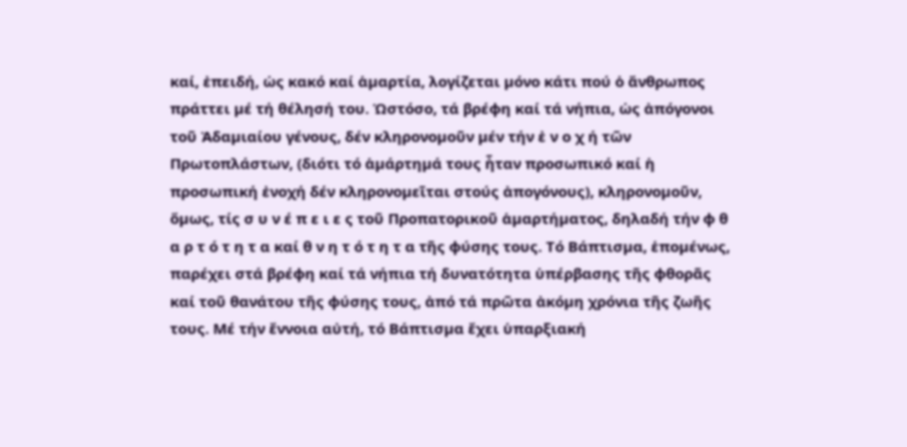καί, ἐπειδή, ὡς κακό καί ἁµαρτία, λογίζεται µόνο κάτι πού ὁ ἄνθρωπος πράττει µέ τή θέλησή του. Ὡστόσο, τά βρέφη καί τά νήπια, ὡς ἀπόγονοι τοῦ Ἀδαµιαίου γένους, δέν κληρονοµοῦν µέν τήν ἐ ν ο χ ή τῶν Πρωτοπλάστων, (διότι τό ἁµάρτηµά τους ἦταν προσωπικό καί ἡ προσωπική ἐνοχή δέν κληρονοµεῖται στούς ἀπογόνους), κληρονοµοῦν, ὅµως, τίς σ υ ν έ π ε ι ε ς τοῦ Προπατορικοῦ ἁµαρτήµατος, δηλαδή τήν φ θ α ρ τ ό τ η τ α καί θ ν η τ ό τ η τ α τῆς φύσης τους. Τό Βάπτισµα, ἑποµένως, παρέχει στά βρέφη καί τά νήπια τή δυνατότητα ὑπέρβασης τῆς φθορᾶς καί τοῦ θανάτου τῆς φύσης τους, ἀπό τά πρῶτα ἀκόµη χρόνια τῆς ζωῆς τους. Μέ τήν ἔννοια αὐτή, τό Βάπτισµα ἔχει ὑπαρξιακή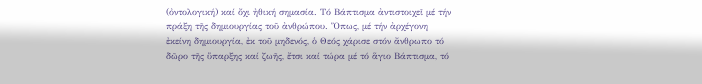(ὀντολογική) καί ὄχι ἠθική σηµασία. Τό Βάπτισµα ἀντιστοιχεῖ µέ τήν πράξη τῆς δηµιουργίας τοῦ ἀνθρώπου. Ὅπως, µέ τήν ἀρχέγονη ἐκείνη δηµιουργία, ἐκ τοῦ µηδενός, ὁ Θεός χάρισε στόν ἄνθρωπο τό δῶρο τῆς ὕπαρξης καί ζωῆς, ἔτσι καί τώρα µέ τό ἅγιο Βάπτισµα, τό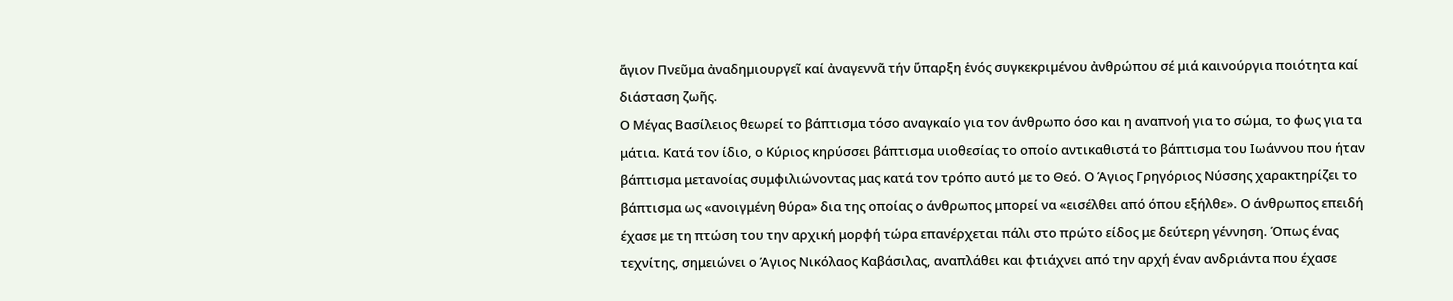ἅγιον Πνεῦµα ἀναδηµιουργεῖ καί ἀναγεννᾶ τήν ὕπαρξη ἑνός συγκεκριµένου ἀνθρώπου σέ µιά καινούργια ποιότητα καί διάσταση ζωῆς.
Ο Μέγας Βασίλειος θεωρεί το βάπτισμα τόσο αναγκαίο για τον άνθρωπο όσο και η αναπνοή για το σώμα, το φως για τα μάτια. Κατά τον ίδιο, ο Κύριος κηρύσσει βάπτισμα υιοθεσίας το οποίο αντικαθιστά το βάπτισμα του Ιωάννου που ήταν βάπτισμα μετανοίας συμφιλιώνοντας μας κατά τον τρόπο αυτό με το Θεό. Ο Άγιος Γρηγόριος Νύσσης χαρακτηρίζει το βάπτισμα ως «ανοιγμένη θύρα» δια της οποίας ο άνθρωπος μπορεί να «εισέλθει από όπου εξήλθε». Ο άνθρωπος επειδή έχασε με τη πτώση του την αρχική μορφή τώρα επανέρχεται πάλι στο πρώτο είδος με δεύτερη γέννηση. Όπως ένας τεχνίτης, σημειώνει ο Άγιος Νικόλαος Καβάσιλας, αναπλάθει και φτιάχνει από την αρχή έναν ανδριάντα που έχασε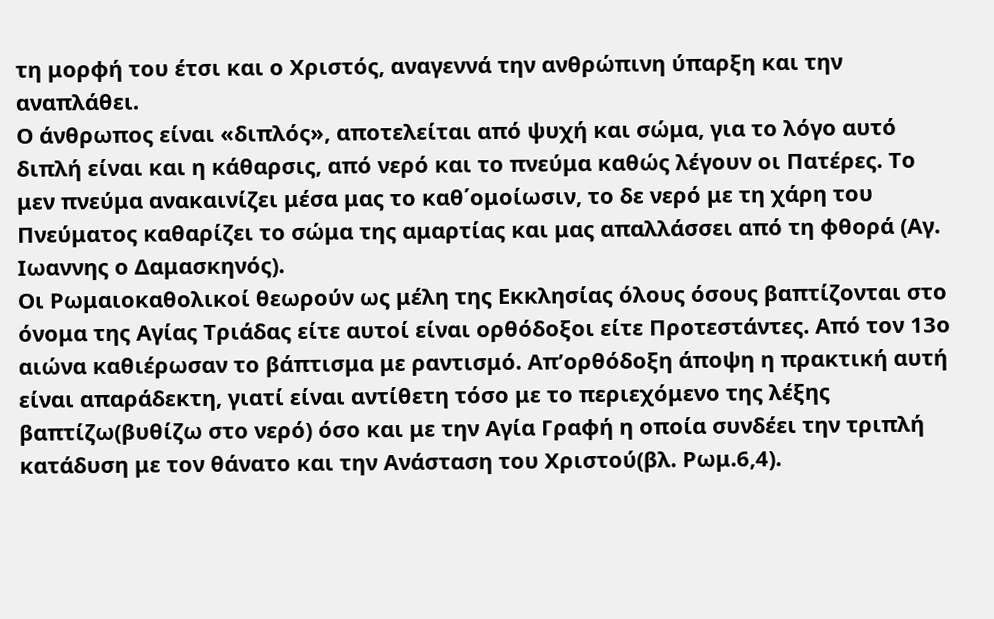τη μορφή του έτσι και ο Χριστός, αναγεννά την ανθρώπινη ύπαρξη και την αναπλάθει.
Ο άνθρωπος είναι «διπλός», αποτελείται από ψυχή και σώμα, για το λόγο αυτό διπλή είναι και η κάθαρσις, από νερό και το πνεύμα καθώς λέγουν οι Πατέρες. Το μεν πνεύμα ανακαινίζει μέσα μας το καθ΄ομοίωσιν, το δε νερό με τη χάρη του Πνεύματος καθαρίζει το σώμα της αμαρτίας και μας απαλλάσσει από τη φθορά (Αγ. Ιωαννης ο Δαμασκηνός).
Οι Ρωμαιοκαθολικοί θεωρούν ως μέλη της Εκκλησίας όλους όσους βαπτίζονται στο όνομα της Αγίας Τριάδας είτε αυτοί είναι ορθόδοξοι είτε Προτεστάντες. Από τον 13ο αιώνα καθιέρωσαν το βάπτισμα με ραντισμό. Απ’ορθόδοξη άποψη η πρακτική αυτή είναι απαράδεκτη, γιατί είναι αντίθετη τόσο με το περιεχόμενο της λέξης βαπτίζω(βυθίζω στο νερό) όσο και με την Αγία Γραφή η οποία συνδέει την τριπλή κατάδυση με τον θάνατο και την Ανάσταση του Χριστού(βλ. Ρωμ.6,4).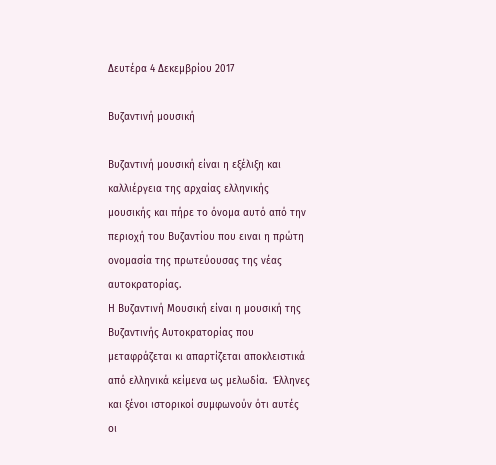Δευτέρα 4 Δεκεμβρίου 2017

Βυζαντινή μουσική

Βυζαντινή μουσική είναι η εξέλιξη και καλλιέργεια της αρχαίας ελληνικής μουσικής και πήρε το όνομα αυτό από την περιοχή του Βυζαντίου που ειναι η πρώτη ονομασία της πρωτεύουσας της νέας αυτοκρατορίας.
Η Βυζαντινή Μουσική είναι η μουσική της Βυζαντινής Αυτοκρατορίας που μεταφράζεται κι απαρτίζεται αποκλειστικά από ελληνικά κείμενα ως μελωδία.  Έλληνες και ξένοι ιστορικοί συμφωνούν ότι αυτές οι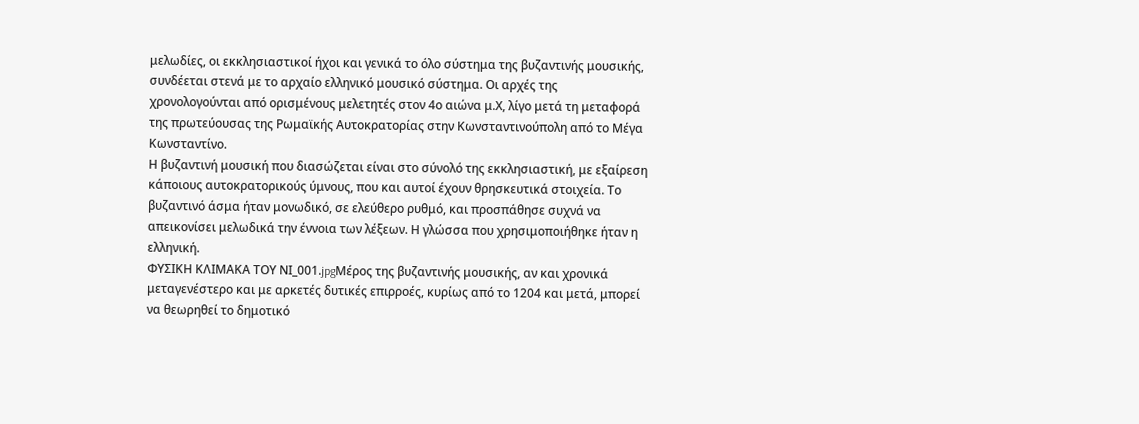μελωδίες, οι εκκλησιαστικοί ήχοι και γενικά το όλο σύστημα της βυζαντινής μουσικής, συνδέεται στενά με το αρχαίο ελληνικό μουσικό σύστημα. Οι αρχές της χρονολογούνται από ορισμένους μελετητές στον 4ο αιώνα μ.Χ, λίγο μετά τη μεταφορά της πρωτεύουσας της Ρωμαϊκής Αυτοκρατορίας στην Κωνσταντινούπολη από το Μέγα Κωνσταντίνο.
Η βυζαντινή μουσική που διασώζεται είναι στο σύνολό της εκκλησιαστική, με εξαίρεση κάποιους αυτοκρατορικούς ύμνους, που και αυτοί έχουν θρησκευτικά στοιχεία. Το βυζαντινό άσμα ήταν μονωδικό, σε ελεύθερο ρυθμό, και προσπάθησε συχνά να απεικονίσει μελωδικά την έννοια των λέξεων. Η γλώσσα που χρησιμοποιήθηκε ήταν η ελληνική.
ΦΥΣΙΚΗ ΚΛΙΜΑΚΑ ΤΟΥ ΝΙ_001.jpgΜέρος της βυζαντινής μουσικής, αν και χρονικά μεταγενέστερο και με αρκετές δυτικές επιρροές, κυρίως από το 1204 και μετά, μπορεί να θεωρηθεί το δημοτικό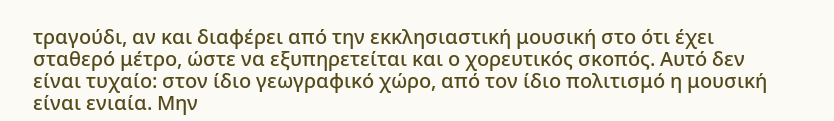τραγούδι, αν και διαφέρει από την εκκλησιαστική μουσική στο ότι έχει σταθερό μέτρο, ώστε να εξυπηρετείται και ο χορευτικός σκοπός. Αυτό δεν είναι τυχαίο: στον ίδιο γεωγραφικό χώρο, από τον ίδιο πολιτισμό η μουσική είναι ενιαία. Μην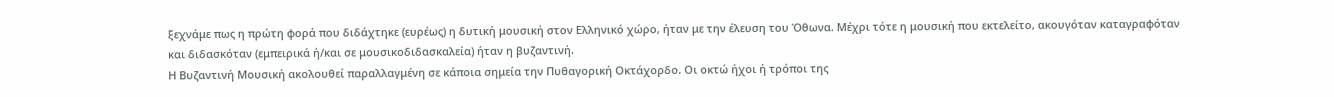ξεχνάμε πως η πρώτη φορά που διδάχτηκε (ευρέως) η δυτική μουσική στον Ελληνικό χώρο, ήταν με την έλευση του Όθωνα. Μέχρι τότε η μουσική που εκτελείτο, ακουγόταν καταγραφόταν και διδασκόταν (εμπειρικά ή/και σε μουσικοδιδασκαλεία) ήταν η βυζαντινή.
Η Βυζαντινή Μουσική ακολουθεί παραλλαγμένη σε κάποια σημεία την Πυθαγορική Οκτάχορδο. Οι οκτώ ήχοι ή τρόποι της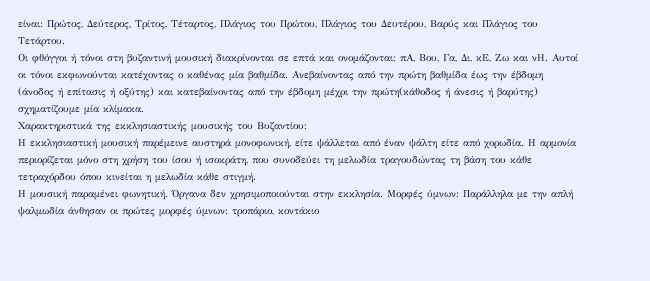είναι: Πρώτος, Δεύτερος, Τρίτος, Τέταρτος, Πλάγιος του Πρώτου, Πλάγιος του Δευτέρου, Βαρύς και Πλάγιος του Τετάρτου.
Οι φθόγγοι ή τόνοι στη βυζαντινή μουσική διακρίνονται σε επτά και ονομάζονται: πΑ, Βου, Γα, Δι, κΕ, Ζω και νΗ. Αυτοί οι τόνοι εκφωνούνται κατέχοντας ο καθένας μία βαθμίδα. Ανεβαίνοντας από την πρώτη βαθμίδα έως την έβδομη (άνοδος ή επίτασις ή οξύτης) και κατεβαίνοντας από την έβδομη μέχρι την πρώτη(κάθοδος ή άνεσις ή βαρύτης) σχηματίζουμε μία κλίμακα.
Χαρακτηριστικά της εκκλησιαστικής μουσικής του Βυζαντίου:
Η εκκλησιαστική μουσική παρέμεινε αυστηρά μονοφωνική, είτε ψάλλεται από έναν ψάλτη είτε από χορωδία. Η αρμονία περιορίζεται μόνο στη χρήση του ίσου ή ισοκράτη, που συνοδεύει τη μελωδία τραγουδώντας τη βάση του κάθε τετραχόρδου όπου κινείται η μελωδία κάθε στιγμή.
Η μουσική παραμένει φωνητική. Όργανα δεν χρησιμοποιούνται στην εκκλησία. Μορφές ύμνων: Παράλληλα με την απλή ψαλμωδία άνθησαν οι πρώτες μορφές ύμνων: τροπάριο, κοντάκιο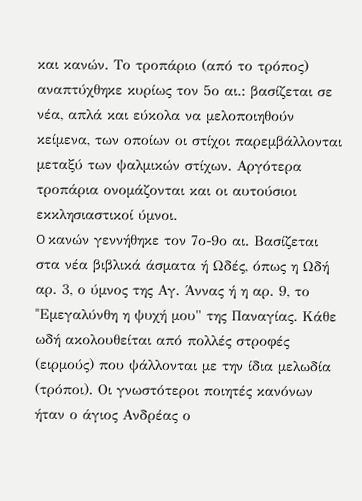και κανών. Tο τροπάριο (από το τρόπος) αναπτύχθηκε κυρίως τον 5ο αι.: βασίζεται σε νέα, απλά και εύκολα να μελοποιηθούν κείμενα, των οποίων οι στίχοι παρεμβάλλονται μεταξύ των ψαλμικών στίχων. Aργότερα τροπάρια ονομάζονται και οι αυτούσιοι εκκλησιαστικοί ύμνοι.
O κανών γεννήθηκε τον 7ο-9ο αι. Bασίζεται στα νέα βιβλικά άσματα ή Ωδές, όπως η Ωδή αρ. 3, ο ύμνος της Aγ. Άννας ή η αρ. 9, το "Eμεγαλύνθη η ψυχή μου" της Παναγίας. Kάθε ωδή ακολουθείται από πολλές στροφές (ειρμούς) που ψάλλονται με την ίδια μελωδία (τρόποι). Oι γνωστότεροι ποιητές κανόνων ήταν ο άγιος Ανδρέας ο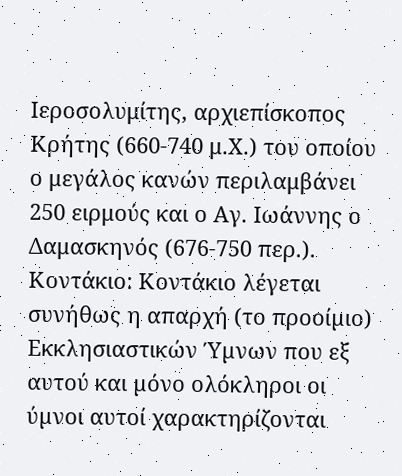Ιεροσολυμίτης, αρχιεπίσκοπος Κρήτης (660-740 μ.Χ.) του οποίου ο μεγάλος κανών περιλαμβάνει 250 ειρμούς και ο Αγ. Iωάννης ο Δαμασκηνός (676-750 περ.).
Κοντάκιο: Κοντάκιο λέγεται συνήθως η απαρχή (το προοίµιο) Εκκλησιαστικών Ύµνων που εξ αυτού και µόνο ολόκληροι οι ύµνοι αυτοί χαρακτηρίζονται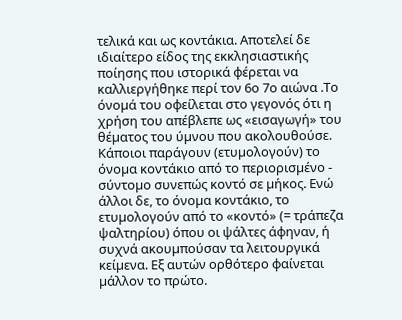τελικά και ως κοντάκια. Αποτελεί δε ιδιαίτερο είδος της εκκλησιαστικής ποίησης που ιστορικά φέρεται να καλλιεργήθηκε περί τον 6ο 7ο αιώνα .Το όνοµά του οφείλεται στο γεγονός ότι η χρήση του απέβλεπε ως «εισαγωγή» του θέµατος του ύµνου που ακολουθούσε. Κάποιοι παράγουν (ετυµολογούν) το όνοµα κοντάκιο από το περιορισµένο - σύντοµο συνεπώς κοντό σε µήκος. Ενώ άλλοι δε, το όνοµα κοντάκιο, το ετυµολογούν από το «κοντό» (= τράπεζα ψαλτηρίου) όπου οι ψάλτες άφηναν, ή συχνά ακουµπούσαν τα λειτουργικά κείµενα. Εξ αυτών ορθότερο φαίνεται µάλλον το πρώτο.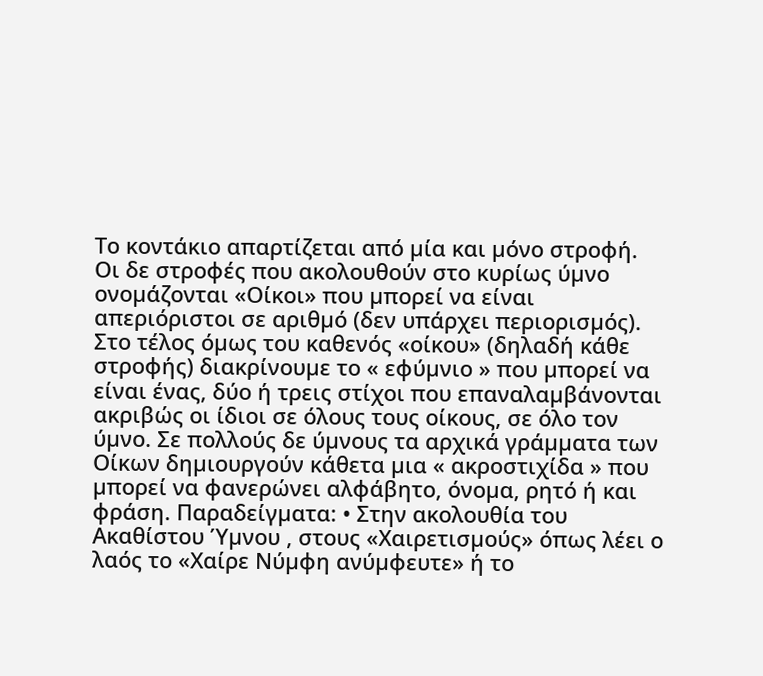Το κοντάκιο απαρτίζεται από µία και µόνο στροφή. Οι δε στροφές που ακολουθούν στο κυρίως ύµνο ονοµάζονται «Οίκοι» που µπορεί να είναι απεριόριστοι σε αριθµό (δεν υπάρχει περιορισµός). Στο τέλος όµως του καθενός «οίκου» (δηλαδή κάθε στροφής) διακρίνουµε το « εφύµνιο » που µπορεί να είναι ένας, δύο ή τρεις στίχοι που επαναλαµβάνονται ακριβώς οι ίδιοι σε όλους τους οίκους, σε όλο τον ύµνο. Σε πολλούς δε ύµνους τα αρχικά γράµµατα των Οίκων δηµιουργούν κάθετα µια « ακροστιχίδα » που µπορεί να φανερώνει αλφάβητο, όνοµα, ρητό ή και φράση. Παραδείγµατα: • Στην ακολουθία του Ακαθίστου Ύµνου , στους «Χαιρετισµούς» όπως λέει ο λαός το «Χαίρε Νύµφη ανύµφευτε» ή το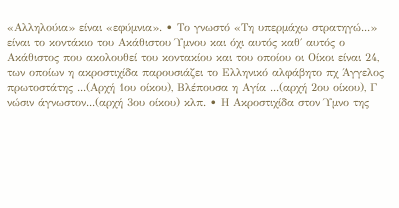«Αλληλούια» είναι «εφύµνια». • Το γνωστό «Τη υπερµάχω στρατηγώ...» είναι το κοντάκιο του Ακάθιστου Ύµνου και όχι αυτός καθ΄ αυτός ο Ακάθιστος που ακολουθεί του κοντακίου και του οποίου οι Οίκοι είναι 24, των οποίων η ακροστιχίδα παρουσιάζει το Ελληνικό αλφάβητο πχ Άγγελος πρωτοστάτης ...(Αρχή 1ου οίκου), Βλέπουσα η Αγία ...(αρχή 2ου οίκου), Γ νώσιν άγνωστον...(αρχή 3ου οίκου) κλπ. • Η Ακροστιχίδα στον Ύµνο της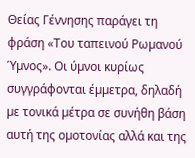Θείας Γέννησης παράγει τη φράση «Του ταπεινού Ρωµανού Ύµνος». Οι ύµνοι κυρίως συγγράφονται έµµετρα, δηλαδή µε τονικά µέτρα σε συνήθη βάση αυτή της οµοτονίας αλλά και της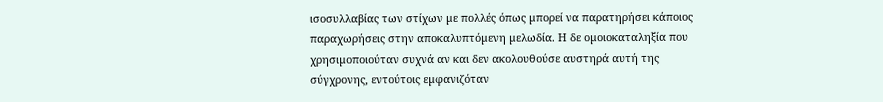ισοσυλλαβίας των στίχων µε πολλές όπως µπορεί να παρατηρήσει κάποιος παραχωρήσεις στην αποκαλυπτόµενη µελωδία. Η δε οµοιοκαταληξία που χρησιµοποιούταν συχνά αν και δεν ακολουθούσε αυστηρά αυτή της σύγχρονης, εντούτοις εµφανιζόταν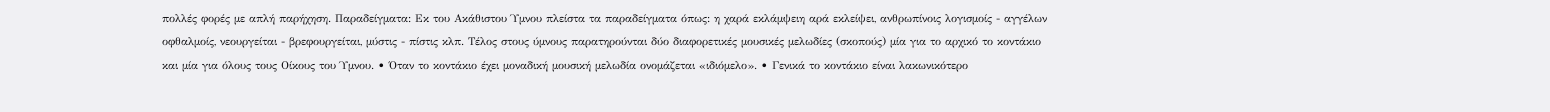πολλές φορές µε απλή παρήχηση. Παραδείγµατα: Εκ του Ακάθιστου Ύµνου πλείστα τα παραδείγµατα όπως: η χαρά εκλάµψειη αρά εκλείψει, ανθρωπίνοις λογισµοίς - αγγέλων οφθαλµοίς, νεουργείται - βρεφουργείται, µύστις - πίστις κλπ. Τέλος στους ύµνους παρατηρούνται δύο διαφορετικές µουσικές µελωδίες (σκοπούς) µία για το αρχικό το κοντάκιο και µία για όλους τους Οίκους του Ύµνου. • Όταν το κοντάκιο έχει µοναδική µουσική µελωδία ονοµάζεται «ιδιόµελο». • Γενικά το κοντάκιο είναι λακωνικότερο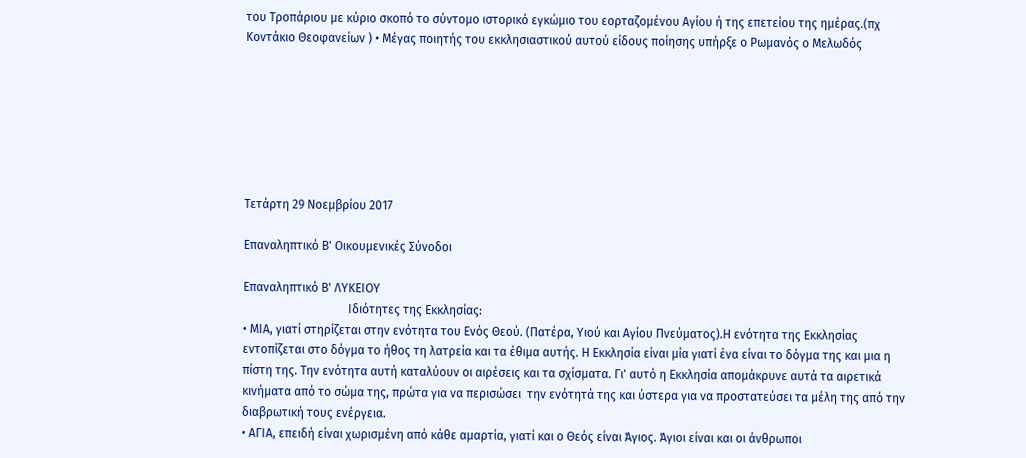του Τροπάριου µε κύριο σκοπό το σύντοµο ιστορικό εγκώµιο του εορταζοµένου Αγίου ή της επετείου της ηµέρας.(πχ Κοντάκιο Θεοφανείων ) • Μέγας ποιητής του εκκλησιαστικού αυτού είδους ποίησης υπήρξε ο Ρωµανός ο Μελωδός







Τετάρτη 29 Νοεμβρίου 2017

Επαναληπτικό Β' Οικουμενικές Σύνοδοι

Επαναληπτικό Β' ΛΥΚΕΙΟΥ
                                   Ιδιότητες της Εκκλησίας:
• ΜΙΑ, γιατί στηρίζεται στην ενότητα του Ενός Θεού. (Πατέρα, Υιού και Αγίου Πνεύματος).Η ενότητα της Εκκλησίας εντοπίζεται στο δόγμα το ήθος τη λατρεία και τα έθιμα αυτής. Η Εκκλησία είναι μία γιατί ένα είναι το δόγμα της και μια η πίστη της. Την ενότητα αυτή καταλύουν οι αιρέσεις και τα σχίσματα. Γι' αυτό η Εκκλησία απομάκρυνε αυτά τα αιρετικά κινήματα από το σώμα της, πρώτα για να περισώσει  την ενότητά της και ύστερα για να προστατεύσει τα μέλη της από την διαβρωτική τους ενέργεια.
• ΑΓΙΑ, επειδή είναι χωρισμένη από κάθε αμαρτία, γιατί και ο Θεός είναι Άγιος. Άγιοι είναι και οι άνθρωποι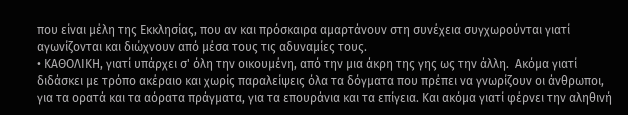που είναι μέλη της Εκκλησίας, που αν και πρόσκαιρα αμαρτάνουν στη συνέχεια συγχωρούνται γιατί αγωνίζονται και διώχνουν από μέσα τους τις αδυναμίες τους.
• ΚΑΘΟΛΙΚΗ, γιατί υπάρχει σ' όλη την οικουμένη, από την μια άκρη της γης ως την άλλη.  Ακόμα γιατί διδάσκει με τρόπο ακέραιο και χωρίς παραλείψεις όλα τα δόγματα που πρέπει να γνωρίζουν οι άνθρωποι, για τα ορατά και τα αόρατα πράγματα, για τα επουράνια και τα επίγεια. Και ακόμα γιατί φέρνει την αληθινή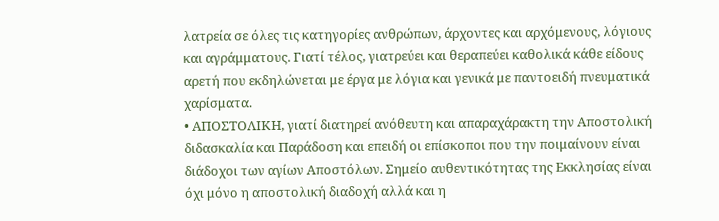λατρεία σε όλες τις κατηγορίες ανθρώπων, άρχοντες και αρχόμενους, λόγιους και αγράμματους. Γιατί τέλος, γιατρεύει και θεραπεύει καθολικά κάθε είδους αρετή που εκδηλώνεται με έργα με λόγια και γενικά με παντοειδή πνευματικά χαρίσματα.
• ΑΠΟΣΤΟΛΙΚΗ, γιατί διατηρεί ανόθευτη και απαραχάρακτη την Αποστολική διδασκαλία και Παράδοση και επειδή οι επίσκοποι που την ποιμαίνουν είναι διάδοχοι των αγίων Αποστόλων. Σημείο αυθεντικότητας της Εκκλησίας είναι όχι μόνο η αποστολική διαδοχή αλλά και η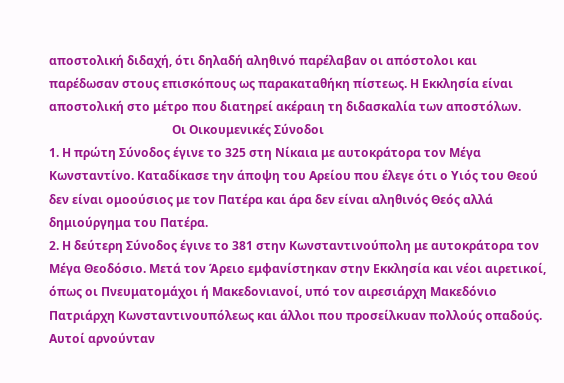αποστολική διδαχή, ότι δηλαδή αληθινό παρέλαβαν οι απόστολοι και παρέδωσαν στους επισκόπους ως παρακαταθήκη πίστεως. Η Εκκλησία είναι αποστολική στο μέτρο που διατηρεί ακέραιη τη διδασκαλία των αποστόλων.
                                         Οι Οικουμενικές Σύνοδοι
1. Η πρώτη Σύνοδος έγινε το 325 στη Νίκαια με αυτοκράτορα τον Μέγα Κωνσταντίνο. Καταδίκασε την άποψη του Αρείου που έλεγε ότι ο Υιός του Θεού δεν είναι ομοούσιος με τον Πατέρα και άρα δεν είναι αληθινός Θεός αλλά δημιούργημα του Πατέρα.
2. Η δεύτερη Σύνοδος έγινε το 381 στην Κωνσταντινούπολη με αυτοκράτορα τον Μέγα Θεοδόσιο. Μετά τον Άρειο εμφανίστηκαν στην Εκκλησία και νέοι αιρετικοί, όπως οι Πνευματομάχοι ή Μακεδονιανοί, υπό τον αιρεσιάρχη Μακεδόνιο Πατριάρχη Κωνσταντινουπόλεως και άλλοι που προσείλκυαν πολλούς οπαδούς.  Αυτοί αρνούνταν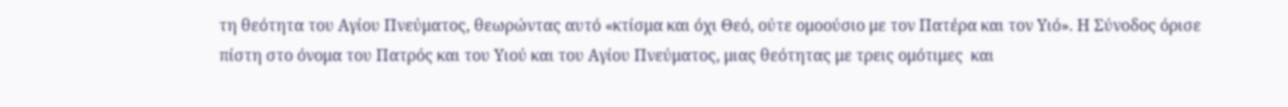τη θεότητα του Αγίου Πνεύματος, θεωρώντας αυτό «κτίσμα και όχι Θεό, ούτε ομοούσιο με τον Πατέρα και τον Υιό». Η Σύνοδος όρισε πίστη στο όνομα του Πατρός και του Υιού και του Αγίου Πνεύματος, μιας θεότητας με τρεις ομότιμες  και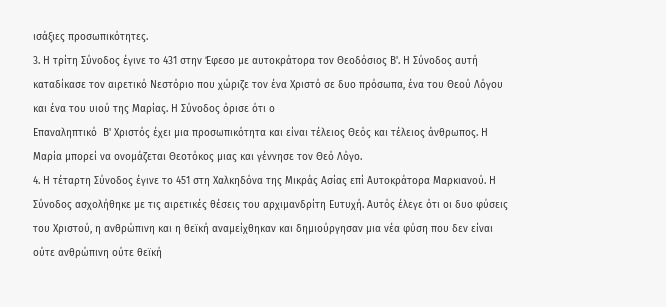ισάξιες προσωπικότητες.
3. Η τρίτη Σύνοδος έγινε το 431 στην Έφεσο με αυτοκράτορα τον Θεοδόσιος Β'. Η Σύνοδος αυτή καταδίκασε τον αιρετικό Νεστόριο που χώριζε τον ένα Χριστό σε δυο πρόσωπα, ένα του Θεού Λόγου και ένα του υιού της Μαρίας. Η Σύνοδος όρισε ότι ο
Επαναληπτικό  Β' Χριστός έχει μια προσωπικότητα και είναι τέλειος Θεός και τέλειος άνθρωπος. Η Μαρία μπορεί να ονομάζεται Θεοτόκος μιας και γέννησε τον Θεό Λόγο.
4. Η τέταρτη Σύνοδος έγινε το 451 στη Χαλκηδόνα της Μικράς Ασίας επί Αυτοκράτορα Μαρκιανού. Η Σύνοδος ασχολήθηκε με τις αιρετικές θέσεις του αρχιμανδρίτη Ευτυχή. Αυτός έλεγε ότι οι δυο φύσεις του Χριστού, η ανθρώπινη και η θεϊκή αναμείχθηκαν και δημιούργησαν μια νέα φύση που δεν είναι ούτε ανθρώπινη ούτε θεϊκή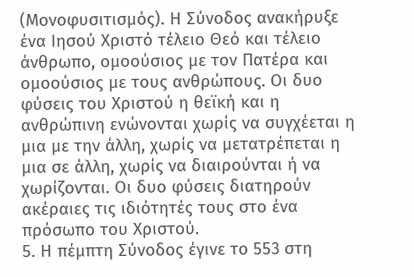(Μονοφυσιτισμός). Η Σύνοδος ανακήρυξε ένα Ιησού Χριστό τέλειο Θεό και τέλειο άνθρωπο, ομοούσιος με τον Πατέρα και ομοούσιος με τους ανθρώπους. Οι δυο φύσεις του Χριστού η θεϊκή και η ανθρώπινη ενώνονται χωρίς να συγχέεται η μια με την άλλη, χωρίς να μετατρέπεται η μια σε άλλη, χωρίς να διαιρούνται ή να χωρίζονται. Οι δυο φύσεις διατηρούν ακέραιες τις ιδιότητές τους στο ένα πρόσωπο του Χριστού.
5. Η πέμπτη Σύνοδος έγινε το 553 στη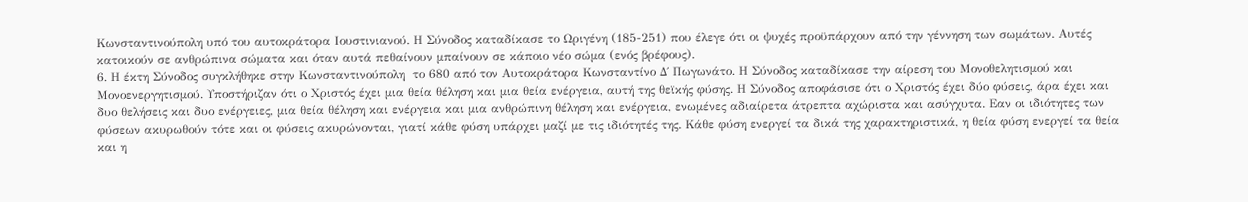Κωνσταντινούπολη υπό του αυτοκράτορα Ιουστινιανού. Η Σύνοδος καταδίκασε το Ωριγένη (185-251) που έλεγε ότι οι ψυχές προϋπάρχουν από την γέννηση των σωμάτων. Αυτές κατοικούν σε ανθρώπινα σώματα και όταν αυτά πεθαίνουν μπαίνουν σε κάποιο νέο σώμα (ενός βρέφους).
6. Η έκτη Σύνοδος συγκλήθηκε στην Κωνσταντινούπολη  το 680 από τον Αυτοκράτορα Κωνσταντίνο Δ΄ Πωγωνάτο. Η Σύνοδος καταδίκασε την αίρεση του Μονοθελητισμού και Μονοενεργητισμού. Υποστήριζαν ότι ο Χριστός έχει μια θεία θέληση και μια θεία ενέργεια, αυτή της θεϊκής φύσης. Η Σύνοδος αποφάσισε ότι ο Χριστός έχει δύο φύσεις, άρα έχει και δυο θελήσεις και δυο ενέργειες, μια θεία θέληση και ενέργεια και μια ανθρώπινη θέληση και ενέργεια, ενωμένες αδιαίρετα άτρεπτα αχώριστα και ασύγχυτα. Εαν οι ιδιότητες των φύσεων ακυρωθούν τότε και οι φύσεις ακυρώνονται, γιατί κάθε φύση υπάρχει μαζί με τις ιδιότητές της. Κάθε φύση ενεργεί τα δικά της χαρακτηριστικά, η θεία φύση ενεργεί τα θεία και η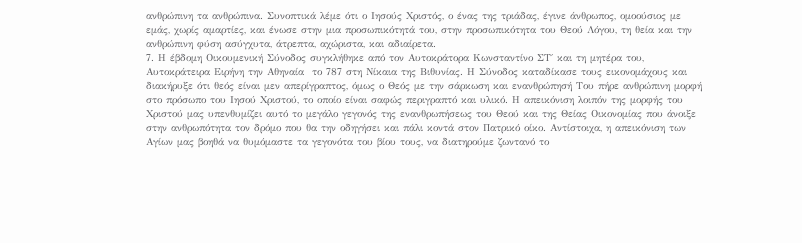ανθρώπινη τα ανθρώπινα. Συνοπτικά λέμε ότι ο Ιησούς Χριστός, ο ένας της τριάδας, έγινε άνθρωπος, ομοούσιος με εμάς, χωρίς αμαρτίες, και ένωσε στην μια προσωπικότητά του, στην προσωπικότητα του Θεού Λόγου, τη θεία και την ανθρώπινη φύση ασύγχυτα, άτρεπτα, αχώριστα, και αδιαίρετα.
7. Η έβδομη Οικουμενική Σύνοδος συγκλήθηκε από τον Αυτοκράτορα Κωνσταντίνο ΣΤ΄ και τη μητέρα του, Αυτοκράτειρα Ειρήνη την Αθηναία  το 787 στη Νίκαια της Βιθυνίας. Η Σύνοδος καταδίκασε τους εικονομάχους και διακήρυξε ότι θεός είναι μεν απερίγραπτος, όμως ο Θεός με την σάρκωση και ενανθρώπησή Του πήρε ανθρώπινη μορφή στο πρόσωπο του Ιησού Χριστού, το οποίο είναι σαφώς περιγραπτό και υλικό. Η απεικόνιση λοιπόν της μορφής του Χριστού μας υπενθυμίζει αυτό το μεγάλο γεγονός της ενανθρωπήσεως του Θεού και της Θείας Οικονομίας που άνοιξε στην ανθρωπότητα τον δρόμο που θα την οδηγήσει και πάλι κοντά στον Πατρικό οίκο. Αντίστοιχα, η απεικόνιση των Αγίων μας βοηθά να θυμόμαστε τα γεγονότα του βίου τους, να διατηρούμε ζωντανό το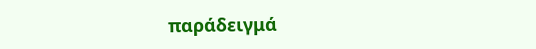παράδειγμά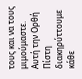τους και να τους μιμούμαστε. Αυτή την Ορθή Πίστη διακηρύττουμε κάθε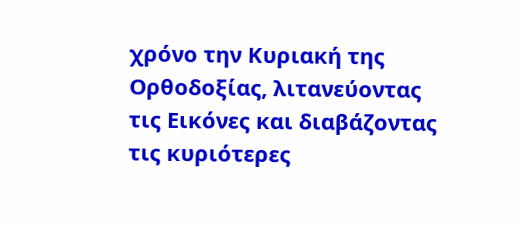χρόνο την Κυριακή της Ορθοδοξίας, λιτανεύοντας τις Εικόνες και διαβάζοντας τις κυριότερες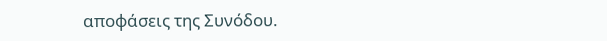αποφάσεις της Συνόδου.